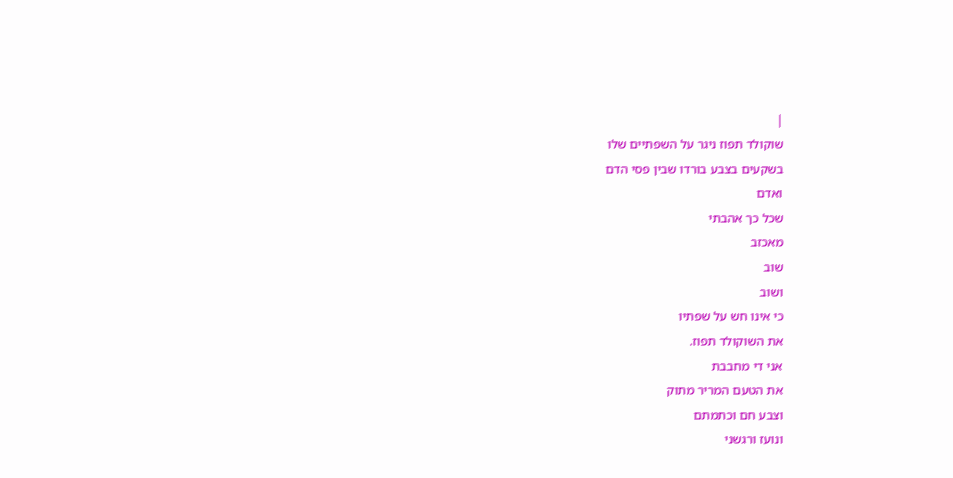|
שוקולד תפוז ניגר על השפתיים שלו
בשקעים בצבע בורדו שבין פסי הדם
ואדם
שכל כך אהבתי
מאכזב
שוב
ושוב
כי אינו חש על שפתיו
את השוקולד תפוז.
אני די מחבבת
את הטעם המריר מתוק
וצבע חם וכתמתם
ונועז ורגשני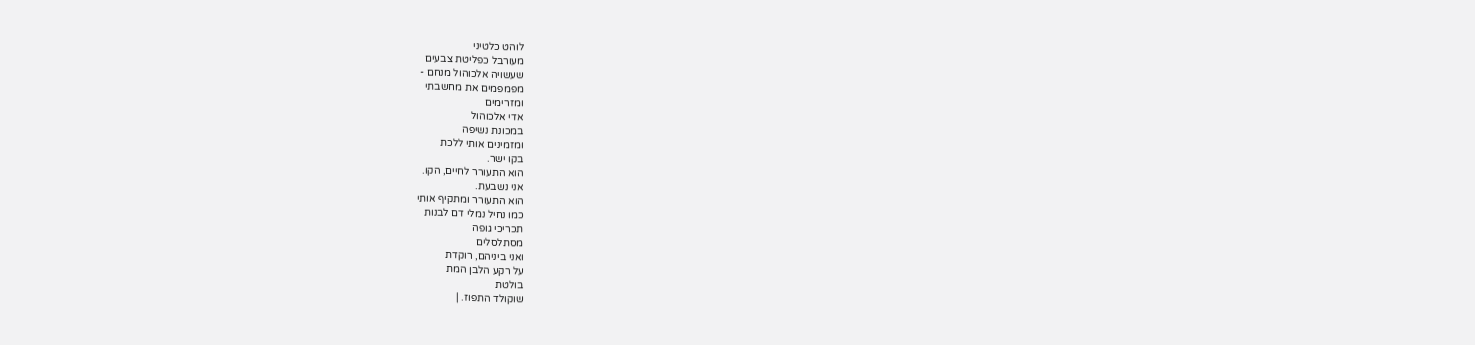לוהט כלטיני
מעורבל כפליטת צבעים
שעשויה אלכוהול מנחם -
מפמפמים את מחשבתי
ומזרימים
אדי אלכוהול
במכונת נשיפה
ומזמינים אותי ללכת
בקו ישר.
הוא התעורר לחיים, הקו.
אני נשבעת.
הוא התעורר ומתקיף אותי
כמו נחיל נמלי דם לבנות
תכריכי גופה
מסתלסלים
ואני ביניהם, רוקדת
על רקע הלבן המת
בולטת
שוקולד התפוז. |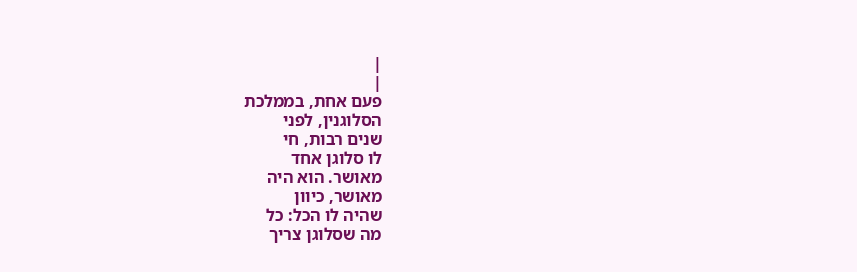|
|
פעם אחת, בממלכת
הסלוגנין, לפני
שנים רבות, חי
לו סלוגן אחד
מאושר. הוא היה
מאושר, כיוון
שהיה לו הכל: כל
מה שסלוגן צריך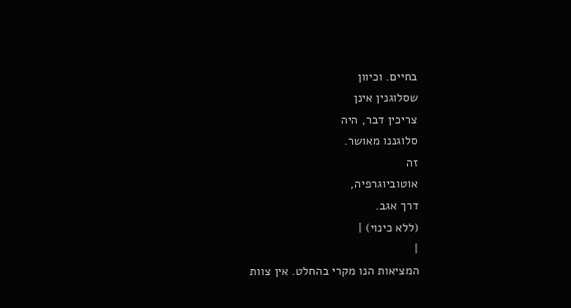בחיים. וכיוון
שסלוגנין אינן
צריכין דבר, היה
סלוגננו מאושר.
זה
אוטוביוגרפיה,
דרך אגב.
(ללא כינוי) |
|
המציאות הנו מקרי בהחלט. אין צוות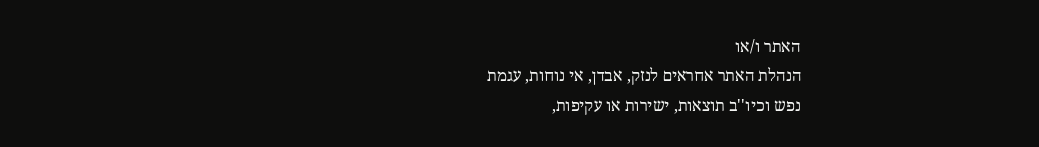האתר ו/או
הנהלת האתר אחראים לנזק, אבדן, אי נוחות, עגמת
נפש וכיו''ב תוצאות, ישירות או עקיפות,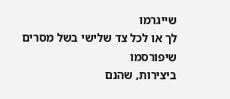שייגרמו
לך או לכל צד שלישי בשל מסרים שיפורסמו
ביצירות, שהנם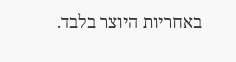באחריות היוצר בלבד.